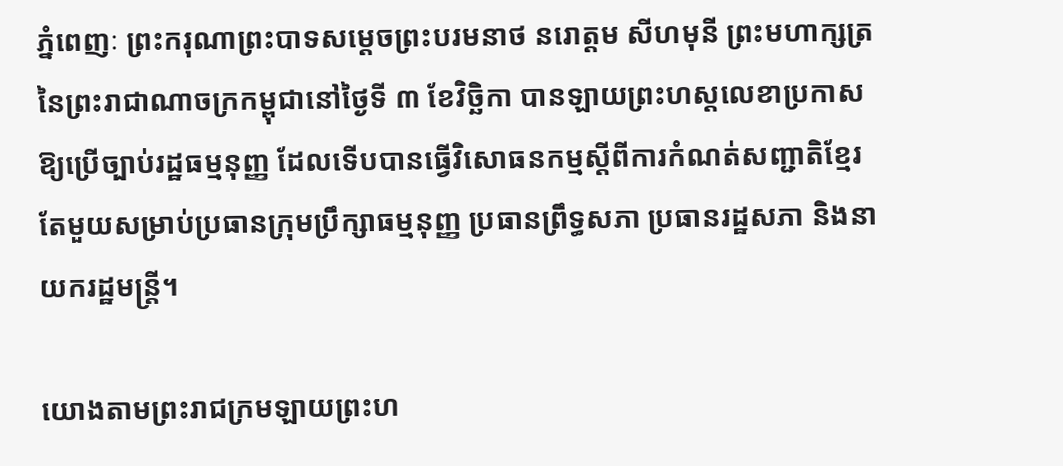ភ្នំពេញៈ ព្រះករុណាព្រះបាទសម្តេចព្រះបរមនាថ នរោត្តម សីហមុនី ព្រះមហាក្សត្រនៃព្រះរាជាណាចក្រកម្ពុជានៅថ្ងៃទី ៣ ខែវិច្ឆិកា បានឡាយព្រះហស្តលេខាប្រកាសឱ្យប្រើច្បាប់រដ្ឋធម្មនុញ្ញ ដែលទើបបានធ្វើវិសោធនកម្មស្តីពីការកំណត់សញ្ជាតិខ្មែរតែមួយសម្រាប់ប្រធានក្រុមប្រឹក្សាធម្មនុញ្ញ ប្រធានព្រឹទ្ធសភា ប្រធានរដ្ឋសភា និងនាយករដ្ឋមន្ត្រី។

យោងតាមព្រះរាជក្រមឡាយព្រះហ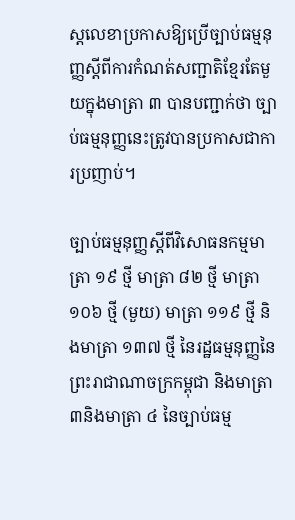ស្តលេខាប្រកាសឱ្យប្រើច្បាប់ធម្មនុញ្ញស្តីពីការកំណត់សញ្ជាតិខ្មែរតែមួយក្នុងមាត្រា ៣ បានបញ្ជាក់ថា ច្បាប់ធម្មនុញ្ញនេះត្រូវបានប្រកាសជាការប្រញាប់។

ច្បាប់ធម្មនុញ្ញស្តីពីវិសោធនកម្មមាត្រា ១៩ ថ្មី មាត្រា ៨២ ថ្មី មាត្រា ១០៦ ថ្មី (មួយ) មាត្រា ១១៩ ថ្មី និងមាត្រា ១៣៧ ថ្មី នៃរដ្ឋធម្មនុញ្ញនៃព្រះរាជាណាចក្រកម្ពុជា និងមាត្រា៣និងមាត្រា ៤ នៃច្បាប់ធម្ម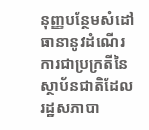នុញ្ញបន្ថែមសំដៅធានានូវដំណើរការជាប្រក្រតីនៃស្ថាប័នជាតិដែលរដ្ឋសភាបា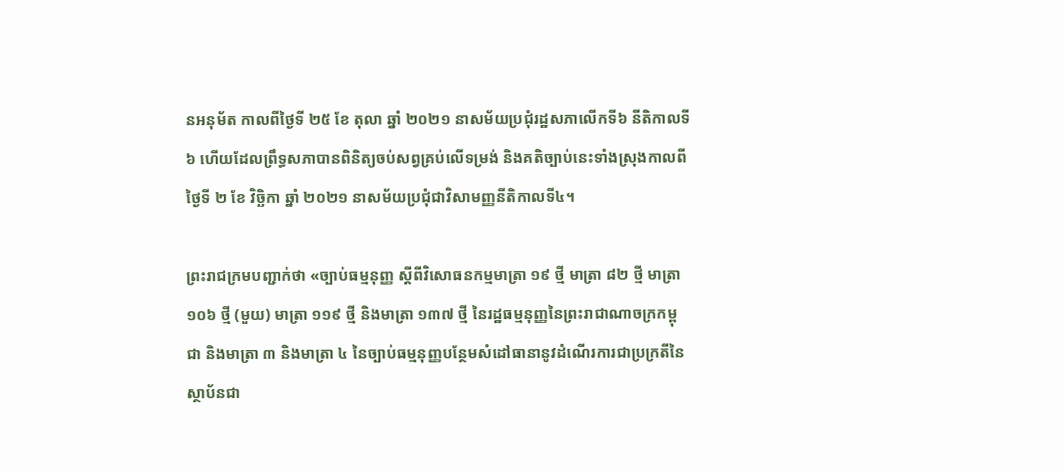នអនុម័ត កាលពីថ្ងៃទី ២៥ ខែ តុលា ឆ្នាំ ២០២១ នាសម័យប្រជុំរដ្ឋសភាលើកទី៦ នីតិកាលទី៦ ហើយដែលព្រឹទ្ធសភាបានពិនិត្យចប់សព្វគ្រប់លើទម្រង់ និងគតិច្បាប់នេះទាំងស្រុងកាលពីថ្ងៃទី ២ ខែ វិច្ឆិកា ឆ្នាំ ២០២១ នាសម័យប្រជុំជាវិសាមញ្ញនីតិកាលទី៤។

ព្រះរាជក្រមបញ្ជាក់ថា «ច្បាប់ធម្មនុញ្ញ ស្តីពីវិសោធនកម្មមាត្រា ១៩ ថ្មី មាត្រា ៨២ ថ្មី មាត្រា ១០៦ ថ្មី (មួយ) មាត្រា ១១៩ ថ្មី និងមាត្រា ១៣៧ ថ្មី នៃរដ្ឋធម្មនុញ្ញនៃព្រះរាជាណាចក្រកម្ពុជា និងមាត្រា ៣ និងមាត្រា ៤ នៃច្បាប់ធម្មនុញ្ញបន្ថែមសំដៅធានានូវដំណើរការជាប្រក្រតីនៃស្ថាប័នជា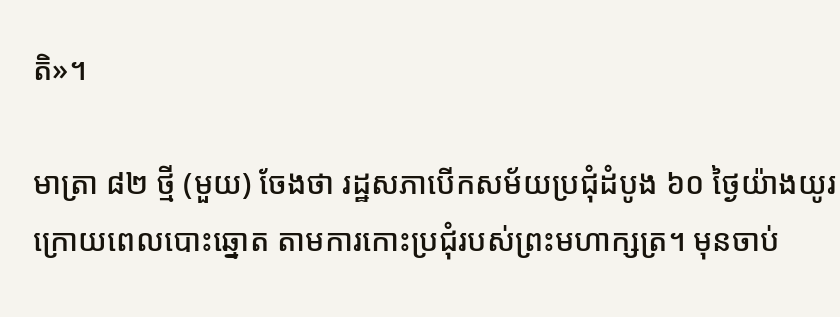តិ»។

មាត្រា ៨២ ថ្មី (មួយ) ចែងថា រដ្ឋសភាបើកសម័យប្រជុំដំបូង ៦០ ថ្ងៃយ៉ាងយូរក្រោយពេលបោះឆ្នោត តាមការកោះប្រជុំរបស់ព្រះមហាក្សត្រ។ មុនចាប់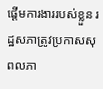ផ្ដើមការងាររបស់ខ្លួន រដ្ឋសភាត្រូវប្រកាសសុពលភា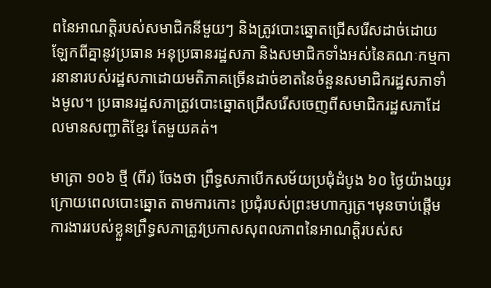ពនៃអាណត្តិរបស់សមាជិកនីមួយៗ និងត្រូវបោះឆ្នោតជ្រើសរើសដាច់ដោយឡែកពីគ្នានូវប្រធាន អនុប្រធានរដ្ឋសភា និងសមាជិកទាំងអស់នៃគណៈកម្មការនានារបស់រដ្ឋសភាដោយមតិភាគច្រើនដាច់ខាតនៃចំនួនសមាជិករដ្ឋសភាទាំងមូល។ ប្រធានរដ្ឋសភាត្រូវបោះឆ្នោតជ្រើសរើសចេញពីសមាជិករដ្ឋសភាដែលមានសញ្ជាតិខ្មែរ តែមួយគត់។

មាត្រា ១០៦ ថ្មី (ពីរ) ចែងថា ព្រឹទ្ធសភាបើកសម័យប្រជុំដំបូង ៦០ ថ្ងៃយ៉ាងយូរក្រោយពេលបោះឆ្នោត តាមការកោះ ប្រជុំរបស់ព្រះមហាក្សត្រ។មុនចាប់ផ្ដើមការងាររបស់ខ្លួនព្រឹទ្ធសភាត្រូវប្រកាសសុពលភាពនៃអាណត្តិរបស់ស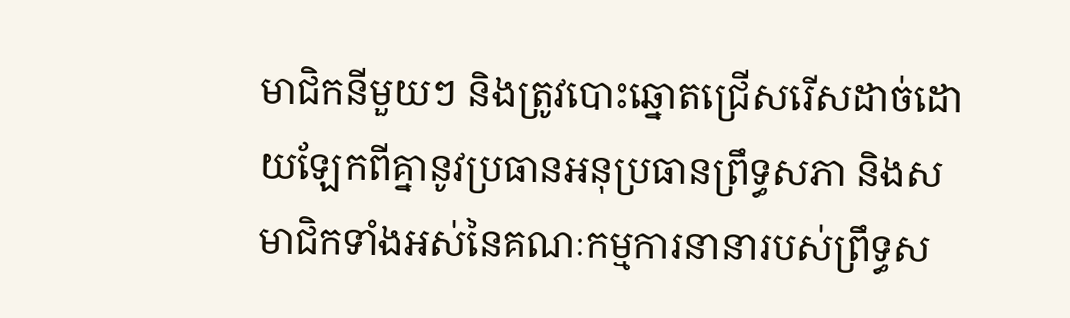មាជិកនីមួយៗ និងត្រូវបោះឆ្នោតជ្រើសរើសដាច់ដោយឡែកពីគ្នានូវប្រធានអនុប្រធានព្រឹទ្ធសភា និងសមាជិកទាំងអស់នៃគណៈកម្មការនានារបស់ព្រឹទ្ធស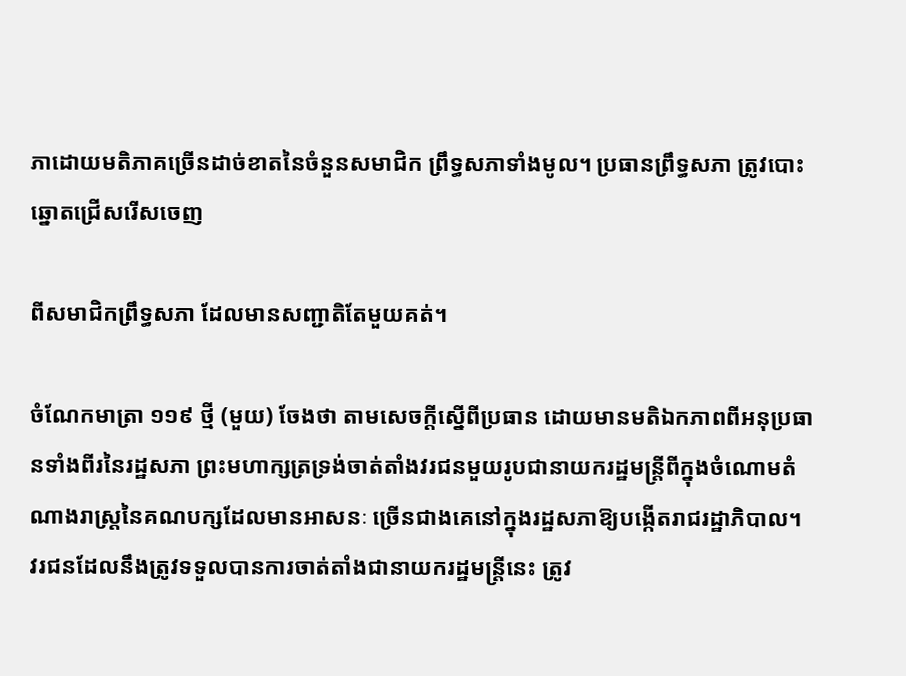ភាដោយមតិភាគច្រើនដាច់ខាតនៃចំនួនសមាជិក ព្រឹទ្ធសភាទាំងមូល។ ប្រធានព្រឹទ្ធសភា ត្រូវបោះឆ្នោតជ្រើសរើសចេញ

ពីសមាជិកព្រឹទ្ធសភា ដែលមានសញ្ជាតិតែមួយគត់។

ចំណែកមាត្រា ១១៩ ថ្មី (មួយ) ចែងថា តាមសេចក្តីស្នើពីប្រធាន ដោយមានមតិឯកភាពពីអនុប្រធានទាំងពីរនៃរដ្ឋសភា ព្រះមហាក្សត្រទ្រង់ចាត់តាំងវរជនមួយរូបជានាយករដ្ឋមន្ត្រីពីក្នុងចំណោមតំណាងរាស្ត្រនៃគណបក្សដែលមានអាសនៈ ច្រើនជាងគេនៅក្នុងរដ្ឋសភាឱ្យបង្កើតរាជរដ្ឋាភិបាល។ វរជនដែលនឹងត្រូវទទួលបានការចាត់តាំងជានាយករដ្ឋមន្ត្រីនេះ ត្រូវ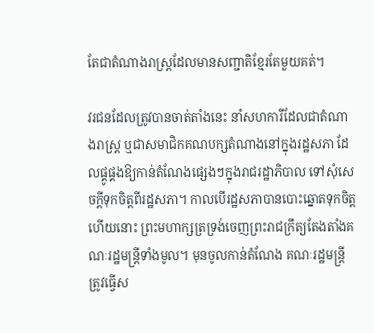តែជាតំណាងរាស្ត្រដែលមានសញ្ជាតិខ្មែរតែមួយគត់។

វរជនដែលត្រូវបានចាត់តាំងនេះ នាំសហការីដែលជាតំណាងរាស្ត្រ ឬជាសមាជិកគណបក្សតំណាងនៅក្នុងរដ្ឋសភា ដែលផ្គូផ្គងឱ្យកាន់តំណែងផ្សេងៗក្នុងរាជរដ្ឋាភិបាល ទៅសុំសេចក្ដីទុកចិត្តពីរដ្ឋសភា។ កាលបើរដ្ឋសភាបានបោះឆ្នោតទុកចិត្តហើយនោះ ព្រះមហាក្សត្រទ្រង់ចេញព្រះរាជក្រឹត្យតែងតាំងគណៈរដ្ឋមន្ត្រីទាំងមូល។ មុនចូលកាន់តំណែង គណៈរដ្ឋមន្ត្រីត្រូវធ្វើស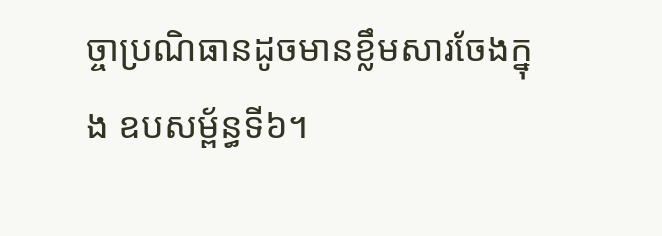ច្ចាប្រណិធានដូចមានខ្លឹមសារចែងក្នុង ឧបសម្ព័ន្ធទី៦។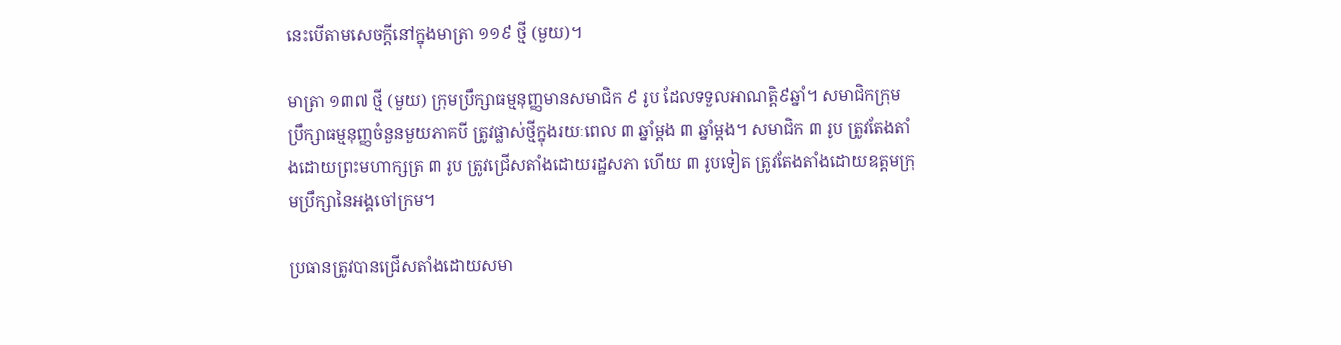នេះបើតាមសេចក្ដីនៅក្នុងមាត្រា ១១៩ ថ្មី (មួយ)។

មាត្រា ១៣៧ ថ្មី (មួយ) ក្រុមប្រឹក្សាធម្មនុញ្ញមានសមាជិក ៩ រូប ដែលទទួលអាណត្តិ៩ឆ្នាំ។ សមាជិកក្រុមប្រឹក្សាធម្មនុញ្ញចំនួនមួយភាគបី ត្រូវផ្លាស់ថ្មីក្នុងរយៈពេល ៣ ឆ្នាំម្តង ៣ ឆ្នាំម្តង។ សមាជិក ៣ រូប ត្រូវតែងតាំងដោយព្រះមហាក្សត្រ ៣ រូប ត្រូវជ្រើសតាំងដោយរដ្ឋសភា ហើយ ៣ រូបទៀត ត្រូវតែងតាំងដោយឧត្តមក្រុមប្រឹក្សានៃអង្គចៅក្រម។

ប្រធានត្រូវបានជ្រើសតាំងដោយសមា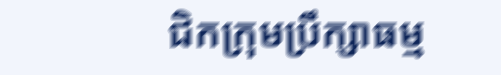ជិកក្រុមប្រឹក្សាធម្ម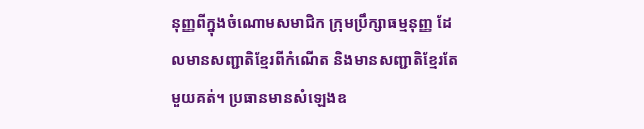នុញ្ញពីក្នុងចំណោមសមាជិក ក្រុមប្រឹក្សាធម្មនុញ្ញ ដែលមានសញ្ជាតិខ្មែរពីកំណើត និងមានសញ្ជាតិខ្មែរតែមួយគត់។ ប្រធានមានសំឡេងឧ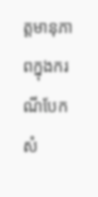ត្តមានុភាពក្នុងករណីបែកសំ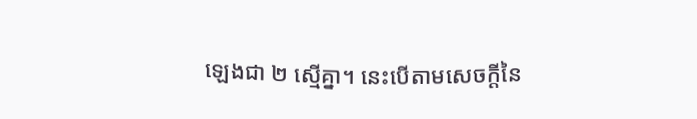ឡេងជា ២ ស្មើគ្នា។ នេះបើតាមសេចក្ដីនៃ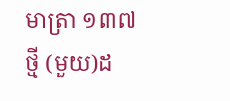មាត្រា ១៣៧ ថ្មី (មួយ)ដ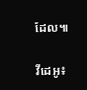ដែល៕

វីដេអូ៖